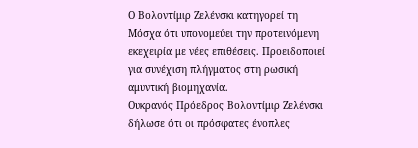Ο Βολοντίμιρ Ζελένσκι κατηγορεί τη Μόσχα ότι υπονομεύει την προτεινόμενη εκεχειρία με νέες επιθέσεις. Προειδοποιεί για συνέχιση πλήγματος στη ρωσική αμυντική βιομηχανία.
Ουκρανός Πρόεδρος Βολοντίμιρ Ζελένσκι δήλωσε ότι οι πρόσφατες ένοπλες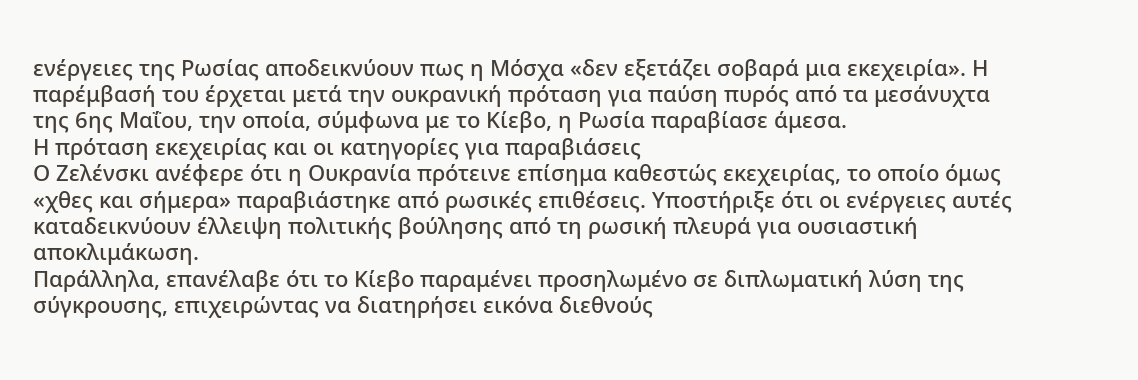ενέργειες της Ρωσίας αποδεικνύουν πως η Μόσχα «δεν εξετάζει σοβαρά μια εκεχειρία». Η παρέμβασή του έρχεται μετά την ουκρανική πρόταση για παύση πυρός από τα μεσάνυχτα της 6ης Μαΐου, την οποία, σύμφωνα με το Κίεβο, η Ρωσία παραβίασε άμεσα.
Η πρόταση εκεχειρίας και οι κατηγορίες για παραβιάσεις
Ο Ζελένσκι ανέφερε ότι η Ουκρανία πρότεινε επίσημα καθεστώς εκεχειρίας, το οποίο όμως «χθες και σήμερα» παραβιάστηκε από ρωσικές επιθέσεις. Υποστήριξε ότι οι ενέργειες αυτές καταδεικνύουν έλλειψη πολιτικής βούλησης από τη ρωσική πλευρά για ουσιαστική αποκλιμάκωση.
Παράλληλα, επανέλαβε ότι το Κίεβο παραμένει προσηλωμένο σε διπλωματική λύση της σύγκρουσης, επιχειρώντας να διατηρήσει εικόνα διεθνούς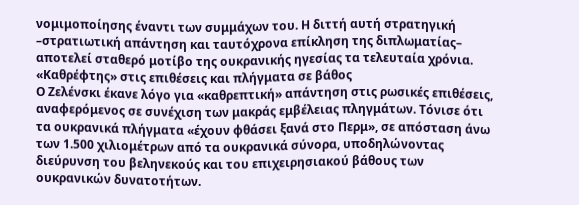νομιμοποίησης έναντι των συμμάχων του. Η διττή αυτή στρατηγική –στρατιωτική απάντηση και ταυτόχρονα επίκληση της διπλωματίας– αποτελεί σταθερό μοτίβο της ουκρανικής ηγεσίας τα τελευταία χρόνια.
«Καθρέφτης» στις επιθέσεις και πλήγματα σε βάθος
Ο Ζελένσκι έκανε λόγο για «καθρεπτική» απάντηση στις ρωσικές επιθέσεις, αναφερόμενος σε συνέχιση των μακράς εμβέλειας πληγμάτων. Τόνισε ότι τα ουκρανικά πλήγματα «έχουν φθάσει ξανά στο Περμ», σε απόσταση άνω των 1.500 χιλιομέτρων από τα ουκρανικά σύνορα, υποδηλώνοντας διεύρυνση του βεληνεκούς και του επιχειρησιακού βάθους των ουκρανικών δυνατοτήτων.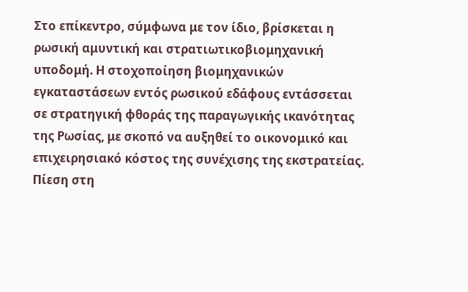Στο επίκεντρο, σύμφωνα με τον ίδιο, βρίσκεται η ρωσική αμυντική και στρατιωτικοβιομηχανική υποδομή. Η στοχοποίηση βιομηχανικών εγκαταστάσεων εντός ρωσικού εδάφους εντάσσεται σε στρατηγική φθοράς της παραγωγικής ικανότητας της Ρωσίας, με σκοπό να αυξηθεί το οικονομικό και επιχειρησιακό κόστος της συνέχισης της εκστρατείας.
Πίεση στη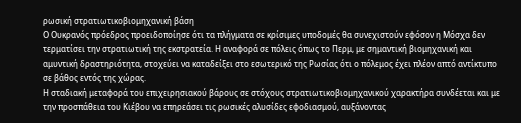ρωσική στρατιωτικοβιομηχανική βάση
Ο Ουκρανός πρόεδρος προειδοποίησε ότι τα πλήγματα σε κρίσιμες υποδομές θα συνεχιστούν εφόσον η Μόσχα δεν τερματίσει την στρατιωτική της εκστρατεία. Η αναφορά σε πόλεις όπως το Περμ, με σημαντική βιομηχανική και αμυντική δραστηριότητα, στοχεύει να καταδείξει στο εσωτερικό της Ρωσίας ότι ο πόλεμος έχει πλέον απτό αντίκτυπο σε βάθος εντός της χώρας.
Η σταδιακή μεταφορά του επιχειρησιακού βάρους σε στόχους στρατιωτικοβιομηχανικού χαρακτήρα συνδέεται και με την προσπάθεια του Κιέβου να επηρεάσει τις ρωσικές αλυσίδες εφοδιασμού, αυξάνοντας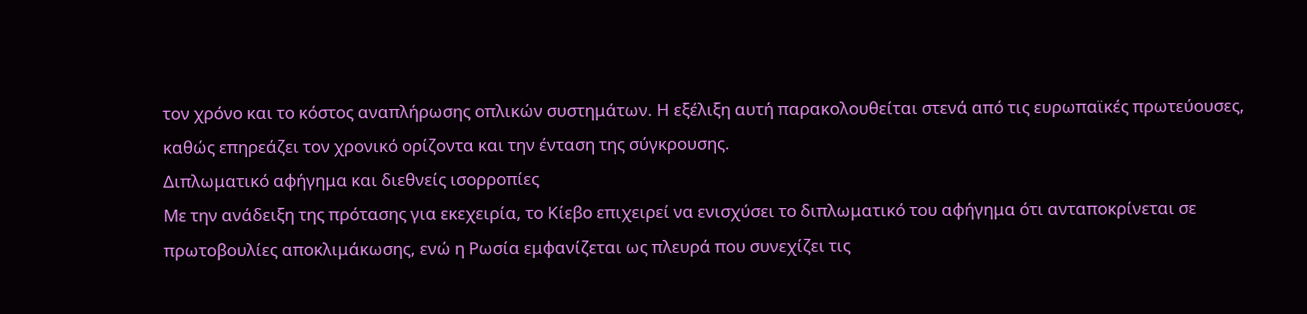τον χρόνο και το κόστος αναπλήρωσης οπλικών συστημάτων. Η εξέλιξη αυτή παρακολουθείται στενά από τις ευρωπαϊκές πρωτεύουσες, καθώς επηρεάζει τον χρονικό ορίζοντα και την ένταση της σύγκρουσης.
Διπλωματικό αφήγημα και διεθνείς ισορροπίες
Με την ανάδειξη της πρότασης για εκεχειρία, το Κίεβο επιχειρεί να ενισχύσει το διπλωματικό του αφήγημα ότι ανταποκρίνεται σε πρωτοβουλίες αποκλιμάκωσης, ενώ η Ρωσία εμφανίζεται ως πλευρά που συνεχίζει τις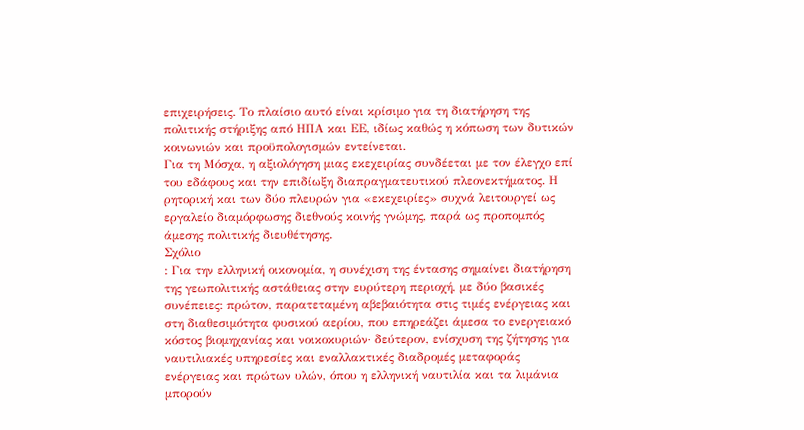επιχειρήσεις. Το πλαίσιο αυτό είναι κρίσιμο για τη διατήρηση της πολιτικής στήριξης από ΗΠΑ και ΕΕ, ιδίως καθώς η κόπωση των δυτικών κοινωνιών και προϋπολογισμών εντείνεται.
Για τη Μόσχα, η αξιολόγηση μιας εκεχειρίας συνδέεται με τον έλεγχο επί του εδάφους και την επιδίωξη διαπραγματευτικού πλεονεκτήματος. Η ρητορική και των δύο πλευρών για «εκεχειρίες» συχνά λειτουργεί ως εργαλείο διαμόρφωσης διεθνούς κοινής γνώμης, παρά ως προπομπός άμεσης πολιτικής διευθέτησης.
Σχόλιο
: Για την ελληνική οικονομία, η συνέχιση της έντασης σημαίνει διατήρηση της γεωπολιτικής αστάθειας στην ευρύτερη περιοχή, με δύο βασικές συνέπειες: πρώτον, παρατεταμένη αβεβαιότητα στις τιμές ενέργειας και στη διαθεσιμότητα φυσικού αερίου, που επηρεάζει άμεσα το ενεργειακό κόστος βιομηχανίας και νοικοκυριών· δεύτερον, ενίσχυση της ζήτησης για ναυτιλιακές υπηρεσίες και εναλλακτικές διαδρομές μεταφοράς ενέργειας και πρώτων υλών, όπου η ελληνική ναυτιλία και τα λιμάνια μπορούν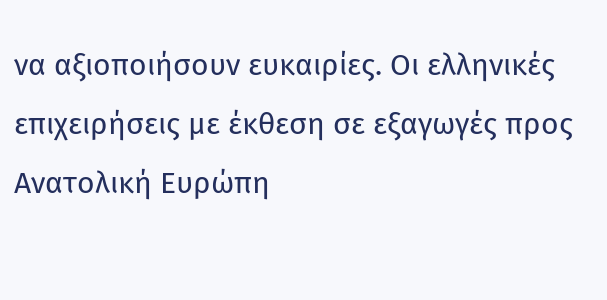να αξιοποιήσουν ευκαιρίες. Οι ελληνικές επιχειρήσεις με έκθεση σε εξαγωγές προς Ανατολική Ευρώπη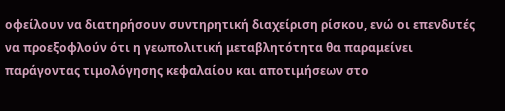οφείλουν να διατηρήσουν συντηρητική διαχείριση ρίσκου, ενώ οι επενδυτές να προεξοφλούν ότι η γεωπολιτική μεταβλητότητα θα παραμείνει παράγοντας τιμολόγησης κεφαλαίου και αποτιμήσεων στο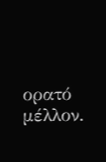ορατό μέλλον.